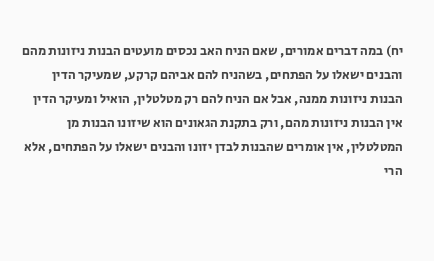יח) במה דברים אמורים, שאם הניח האב נכסים מועטים הבנות ניזונות מהם והבנים ישאלו על הפתחים, בשהניח להם אביהם קרקע, שמעיקר הדין הבנות ניזונות ממנה, אבל אם הניח להם רק מטלטלין, הואיל ומעיקר הדין אין הבנות ניזונות מהם, ורק בתקנת הגאונים הוא שיזונו הבנות מן המטלטלין, אין אומרים שהבנות לבדן יזונו והבנים ישאלו על הפתחים, אלא הרי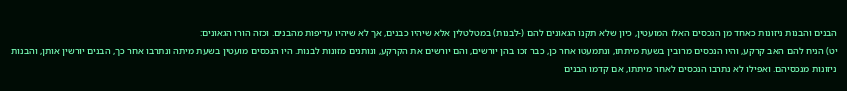הבנים והבנות ניזונות כאחד מן הנכסים האלו המועטין, כיון שלא תקנו הגאונים להם (-לבנות) במטלטלין אלא שיהיו כבנים, אך לא שיהיו עדיפות מהבנים. וכזה הורו הגאונים:
יט) הניח להם האב קרקע, והיו הנכסים מרובין בשעת מיתתו, ונתמעטו אחר כן, כבר זכו בהן יורשים, והם יורשים את הקרקע, ונותנים מזונות לבנות. היו הנכסים מועטין בשעת מיתה ונתרבו אחר כך, הבנים יורשין אותן, והבנות ניזונות מנכסיהם. ואפילו לא נתרבו הנכסים לאחר מיתתו, אם קדמו הבנים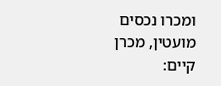ומכרו נכסים מועטין, מכרן קיים: